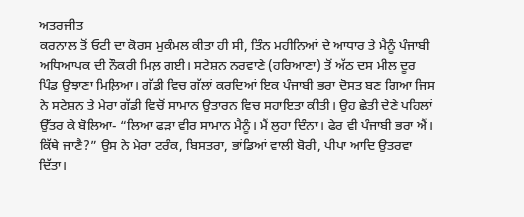ਅਤਰਜੀਤ
ਕਰਨਾਲ ਤੋਂ ਓਟੀ ਦਾ ਕੋਰਸ ਮੁਕੰਮਲ ਕੀਤਾ ਹੀ ਸੀ, ਤਿੰਨ ਮਹੀਨਿਆਂ ਦੇ ਆਧਾਰ ਤੇ ਮੈਨੂੰ ਪੰਜਾਬੀ ਅਧਿਆਪਕ ਦੀ ਨੌਕਰੀ ਮਿਲ਼ ਗਈ। ਸਟੇਸ਼ਨ ਨਰਵਾਣੇ (ਹਰਿਆਣਾ) ਤੋਂ ਅੱਠ ਦਸ ਮੀਲ ਦੂਰ ਪਿੰਡ ਉਝਾਣਾ ਮਿਲ਼ਿਆ। ਗੱਡੀ ਵਿਚ ਗੱਲਾਂ ਕਰਦਿਆਂ ਇਕ ਪੰਜਾਬੀ ਭਰਾ ਦੋਸਤ ਬਣ ਗਿਆ ਜਿਸ ਨੇ ਸਟੇਸ਼ਨ ਤੇ ਮੇਰਾ ਗੱਡੀ ਵਿਚੋਂ ਸਾਮਾਨ ਉਤਾਰਨ ਵਿਚ ਸਹਾਇਤਾ ਕੀਤੀ। ਉਹ ਛੇਤੀ ਦੇਣੇ ਪਹਿਲਾਂ ਉੱਤਰ ਕੇ ਬੋਲਿਆ- “ਲਿਆ ਫੜਾ ਵੀਰ ਸਾਮਾਨ ਮੈਨੂੰ। ਮੈਂ ਲੁਹਾ ਦਿੰਨਾ। ਫੇਰ ਵੀ ਪੰਜਾਬੀ ਭਰਾ ਐਂ। ਕਿੱਥੇ ਜਾਣੈ?” ਉਸ ਨੇ ਮੇਰਾ ਟਰੰਕ, ਬਿਸਤਰਾ, ਭਾਂਡਿਆਂ ਵਾਲੀ ਬੋਰੀ, ਪੀਪਾ ਆਦਿ ਉਤਰਵਾ ਦਿੱਤਾ।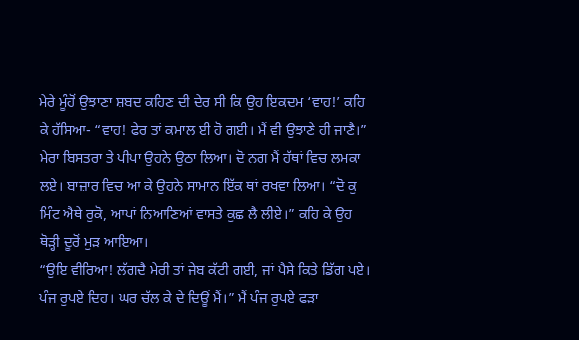ਮੇਰੇ ਮੂੰਹੋਂ ਉਝਾਣਾ ਸ਼ਬਦ ਕਹਿਣ ਦੀ ਦੇਰ ਸੀ ਕਿ ਉਹ ਇਕਦਮ ‘ਵਾਹ!’ ਕਹਿ ਕੇ ਹੱਸਿਆ- “ਵਾਹ! ਫੇਰ ਤਾਂ ਕਮਾਲ ਈ ਹੋ ਗਈ। ਮੈਂ ਵੀ ਉਝਾਣੇ ਹੀ ਜਾਣੈ।” ਮੇਰਾ ਬਿਸਤਰਾ ਤੇ ਪੀਪਾ ਉਹਨੇ ਉਠਾ ਲਿਆ। ਦੋ ਨਗ ਮੈਂ ਹੱਥਾਂ ਵਿਚ ਲਮਕਾ ਲਏ। ਬਾਜ਼ਾਰ ਵਿਚ ਆ ਕੇ ਉਹਨੇ ਸਾਮਾਨ ਇੱਕ ਥਾਂ ਰਖਵਾ ਲਿਆ। “ਦੋ ਕੁ ਮਿੰਟ ਐਥੇ ਰੁਕੋ, ਆਪਾਂ ਨਿਆਣਿਆਂ ਵਾਸਤੇ ਕੁਛ ਲੈ ਲੀਏ।” ਕਹਿ ਕੇ ਉਹ ਥੋੜ੍ਹੀ ਦੂਰੋਂ ਮੁੜ ਆਇਆ।
“ਉਇ ਵੀਰਿਆ! ਲੱਗਦੈ ਮੇਰੀ ਤਾਂ ਜੇਬ ਕੱਟੀ ਗਈ, ਜਾਂ ਪੈਸੇ ਕਿਤੇ ਡਿੱਗ ਪਏ। ਪੰਜ ਰੁਪਏ ਦਿਹ। ਘਰ ਚੱਲ ਕੇ ਦੇ ਦਿਊਂ ਮੈਂ।” ਮੈਂ ਪੰਜ ਰੁਪਏ ਫੜਾ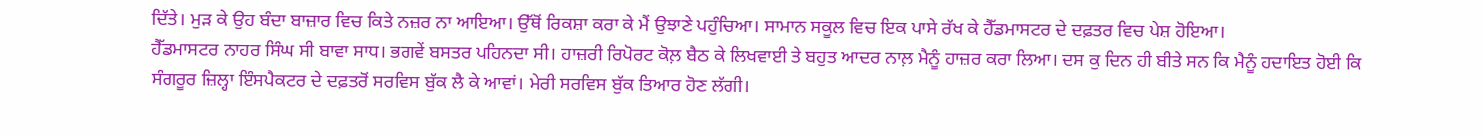ਦਿੱਤੇ। ਮੁੜ ਕੇ ਉਹ ਬੰਦਾ ਬਾਜ਼ਾਰ ਵਿਚ ਕਿਤੇ ਨਜ਼ਰ ਨਾ ਆਇਆ। ਉੱਥੋਂ ਰਿਕਸ਼ਾ ਕਰਾ ਕੇ ਮੈਂ ਉਝਾਣੇ ਪਹੁੰਚਿਆ। ਸਾਮਾਨ ਸਕੂਲ ਵਿਚ ਇਕ ਪਾਸੇ ਰੱਖ ਕੇ ਹੈੱਡਮਾਸਟਰ ਦੇ ਦਫ਼ਤਰ ਵਿਚ ਪੇਸ਼ ਹੋਇਆ।
ਹੈੱਡਮਾਸਟਰ ਨਾਹਰ ਸਿੰਘ ਸੀ ਬਾਵਾ ਸਾਧ। ਭਗਵੇਂ ਬਸਤਰ ਪਹਿਨਦਾ ਸੀ। ਹਾਜ਼ਰੀ ਰਿਪੋਰਟ ਕੋਲ਼ ਬੈਠ ਕੇ ਲਿਖਵਾਈ ਤੇ ਬਹੁਤ ਆਦਰ ਨਾਲ਼ ਮੈਨੂੰ ਹਾਜ਼ਰ ਕਰਾ ਲਿਆ। ਦਸ ਕੁ ਦਿਨ ਹੀ ਬੀਤੇ ਸਨ ਕਿ ਮੈਨੂੰ ਹਦਾਇਤ ਹੋਈ ਕਿ ਸੰਗਰੂਰ ਜ਼ਿਲ੍ਹਾ ਇੰਸਪੈਕਟਰ ਦੇ ਦਫ਼ਤਰੋਂ ਸਰਵਿਸ ਬੁੱਕ ਲੈ ਕੇ ਆਵਾਂ। ਮੇਰੀ ਸਰਵਿਸ ਬੁੱਕ ਤਿਆਰ ਹੋਣ ਲੱਗੀ।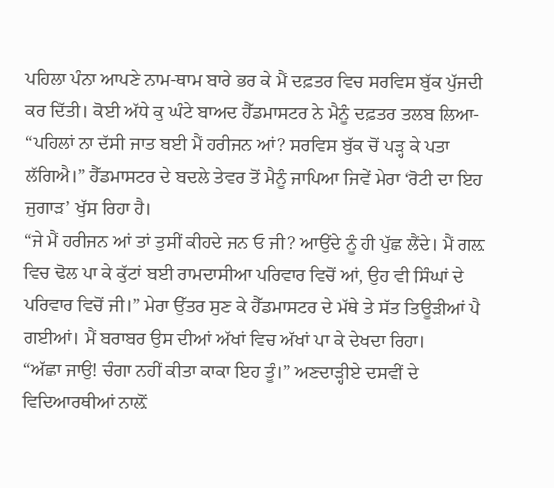ਪਹਿਲਾ ਪੰਨਾ ਆਪਣੇ ਨਾਮ-ਥਾਮ ਬਾਰੇ ਭਰ ਕੇ ਮੈਂ ਦਫ਼ਤਰ ਵਿਚ ਸਰਵਿਸ ਬੁੱਕ ਪੁੱਜਦੀ ਕਰ ਦਿੱਤੀ। ਕੋਈ ਅੱਧੇ ਕੁ ਘੰਟੇ ਬਾਅਦ ਹੈੱਡਮਾਸਟਰ ਨੇ ਮੈਨੂੰ ਦਫ਼ਤਰ ਤਲਬ ਲਿਆ- “ਪਹਿਲਾਂ ਨਾ ਦੱਸੀ ਜਾਤ ਬਈ ਮੈਂ ਹਰੀਜਨ ਆਂ? ਸਰਵਿਸ ਬੁੱਕ ਚੋਂ ਪੜ੍ਹ ਕੇ ਪਤਾ ਲੱਗਿਐ।” ਹੈੱਡਮਾਸਟਰ ਦੇ ਬਦਲੇ ਤੇਵਰ ਤੋਂ ਮੈਨੂੰ ਜਾਪਿਆ ਜਿਵੇਂ ਮੇਰਾ ‘ਰੋਟੀ ਦਾ ਇਹ ਜੁਗਾੜ’ ਖੁੱਸ ਰਿਹਾ ਹੈ।
“ਜੇ ਮੈਂ ਹਰੀਜਨ ਆਂ ਤਾਂ ਤੁਸੀਂ ਕੀਹਦੇ ਜਨ ਓ ਜੀ? ਆਉਂਦੇ ਨੂੰ ਹੀ ਪੁੱਛ ਲੈਂਦੇ। ਮੈਂ ਗਲ਼ ਵਿਚ ਢੋਲ ਪਾ ਕੇ ਕੁੱਟਾਂ ਬਈ ਰਾਮਦਾਸੀਆ ਪਰਿਵਾਰ ਵਿਚੋਂ ਆਂ, ਉਹ ਵੀ ਸਿੰਘਾਂ ਦੇ ਪਰਿਵਾਰ ਵਿਚੋਂ ਜੀ।” ਮੇਰਾ ਉੱਤਰ ਸੁਣ ਕੇ ਹੈੱਡਮਾਸਟਰ ਦੇ ਮੱਥੇ ਤੇ ਸੱਤ ਤਿਊੜੀਆਂ ਪੈ ਗਈਆਂ। ਮੈਂ ਬਰਾਬਰ ਉਸ ਦੀਆਂ ਅੱਖਾਂ ਵਿਚ ਅੱਖਾਂ ਪਾ ਕੇ ਦੇਖਦਾ ਰਿਹਾ।
“ਅੱਛਾ ਜਾਉ! ਚੰਗਾ ਨਹੀਂ ਕੀਤਾ ਕਾਕਾ ਇਹ ਤੂੰ।” ਅਣਦਾੜ੍ਹੀਏ ਦਸਵੀਂ ਦੇ ਵਿਦਿਆਰਥੀਆਂ ਨਾਲ਼ੋਂ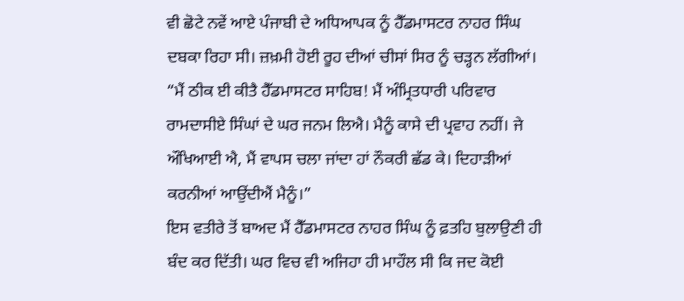ਵੀ ਛੋਟੇ ਨਵੇਂ ਆਏ ਪੰਜਾਬੀ ਦੇ ਅਧਿਆਪਕ ਨੂੰ ਹੈੱਡਮਾਸਟਰ ਨਾਹਰ ਸਿੰਘ ਦਬਕਾ ਰਿਹਾ ਸੀ। ਜ਼ਖ਼ਮੀ ਹੋਈ ਰੂਹ ਦੀਆਂ ਚੀਸਾਂ ਸਿਰ ਨੂੰ ਚੜ੍ਹਨ ਲੱਗੀਆਂ।
“ਮੈਂ ਠੀਕ ਈ ਕੀਤੈ ਹੈੱਡਮਾਸਟਰ ਸਾਹਿਬ! ਮੈਂ ਅੰਮ੍ਰਿਤਧਾਰੀ ਪਰਿਵਾਰ ਰਾਮਦਾਸੀਏ ਸਿੰਘਾਂ ਦੇ ਘਰ ਜਨਮ ਲਿਐ। ਮੈਨੂੰ ਕਾਸੇ ਦੀ ਪ੍ਰਵਾਹ ਨਹੀਂ। ਜੇ ਔਖਿਆਈ ਐ, ਮੈਂ ਵਾਪਸ ਚਲਾ ਜਾਂਦਾ ਹਾਂ ਨੌਕਰੀ ਛੱਡ ਕੇ। ਦਿਹਾੜੀਆਂ ਕਰਨੀਆਂ ਆਉਂਦੀਐਂ ਮੈਨੂੰ।”
ਇਸ ਵਤੀਰੇ ਤੋਂ ਬਾਅਦ ਮੈਂ ਹੈੱਡਮਾਸਟਰ ਨਾਹਰ ਸਿੰਘ ਨੂੰ ਫ਼ਤਹਿ ਬੁਲਾਉਣੀ ਹੀ ਬੰਦ ਕਰ ਦਿੱਤੀ। ਘਰ ਵਿਚ ਵੀ ਅਜਿਹਾ ਹੀ ਮਾਹੌਲ ਸੀ ਕਿ ਜਦ ਕੋਈ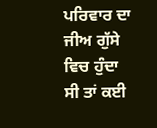ਪਰਿਵਾਰ ਦਾ ਜੀਅ ਗੁੱਸੇ ਵਿਚ ਹੁੰਦਾ ਸੀ ਤਾਂ ਕਈ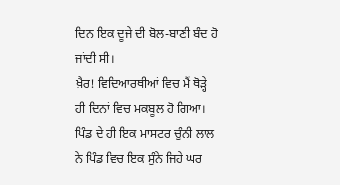ਦਿਨ ਇਕ ਦੂਜੇ ਦੀ ਬੋਲ-ਬਾਣੀ ਬੰਦ ਹੋ ਜਾਂਦੀ ਸੀ।
ਖ਼ੈਰ! ਵਿਦਿਆਰਥੀਆਂ ਵਿਚ ਮੈਂ ਥੋੜ੍ਹੇ ਹੀ ਦਿਨਾਂ ਵਿਚ ਮਕਬੂਲ ਹੋ ਗਿਆ। ਪਿੰਡ ਦੇ ਹੀ ਇਕ ਮਾਸਟਰ ਚੁੰਨੀ ਲਾਲ ਨੇ ਪਿੰਡ ਵਿਚ ਇਕ ਸੁੰਨੇ ਜਿਹੇ ਘਰ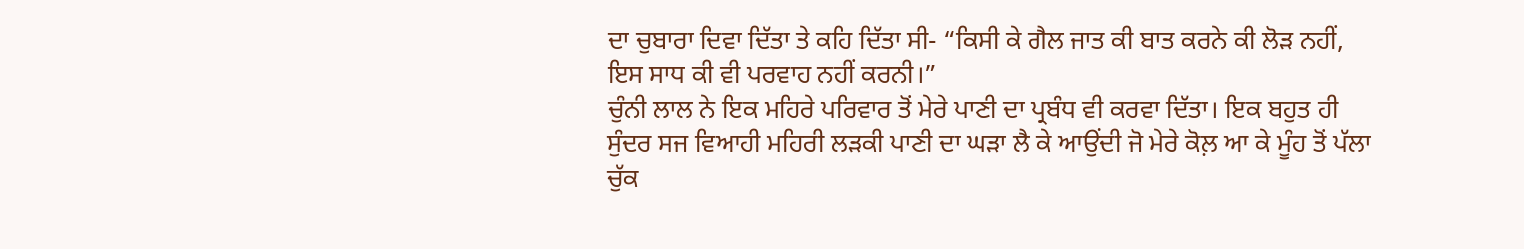ਦਾ ਚੁਬਾਰਾ ਦਿਵਾ ਦਿੱਤਾ ਤੇ ਕਹਿ ਦਿੱਤਾ ਸੀ- “ਕਿਸੀ ਕੇ ਗੈਲ ਜਾਤ ਕੀ ਬਾਤ ਕਰਨੇ ਕੀ ਲੋੜ ਨਹੀਂ, ਇਸ ਸਾਧ ਕੀ ਵੀ ਪਰਵਾਹ ਨਹੀਂ ਕਰਨੀ।”
ਚੁੰਨੀ ਲਾਲ ਨੇ ਇਕ ਮਹਿਰੇ ਪਰਿਵਾਰ ਤੋਂ ਮੇਰੇ ਪਾਣੀ ਦਾ ਪ੍ਰਬੰਧ ਵੀ ਕਰਵਾ ਦਿੱਤਾ। ਇਕ ਬਹੁਤ ਹੀ ਸੁੰਦਰ ਸਜ ਵਿਆਹੀ ਮਹਿਰੀ ਲੜਕੀ ਪਾਣੀ ਦਾ ਘੜਾ ਲੈ ਕੇ ਆਉਂਦੀ ਜੋ ਮੇਰੇ ਕੋਲ਼ ਆ ਕੇ ਮੂੰਹ ਤੋਂ ਪੱਲਾ ਚੁੱਕ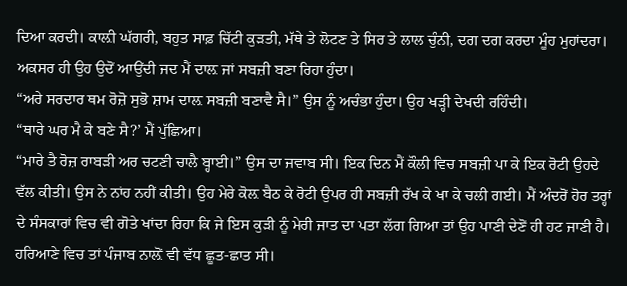ਦਿਆ ਕਰਦੀ। ਕਾਲ਼ੀ ਘੱਗਰੀ, ਬਹੁਤ ਸਾਫ਼ ਚਿੱਟੀ ਕੁੜਤੀ, ਮੱਥੇ ਤੇ ਲੋਟਣ ਤੇ ਸਿਰ ਤੇ ਲਾਲ ਚੁੰਨੀ, ਦਗ ਦਗ ਕਰਦਾ ਮੂੰਹ ਮੁਹਾਂਦਰਾ। ਅਕਸਰ ਹੀ ਉਹ ਉਦੋਂ ਆਉਂਦੀ ਜਦ ਮੈਂ ਦਾਲ਼ ਜਾਂ ਸਬਜ਼ੀ ਬਣਾ ਰਿਹਾ ਹੁੰਦਾ।
“ਅਰੇ ਸਰਦਾਰ ਥਮ ਰੋਜ਼ੋ ਸੁਭੋ ਸ਼ਾਮ ਦਾਲ਼ ਸਬਜ਼ੀ ਬਣਾਵੈ ਸੈ।” ਉਸ ਨੂੰ ਅਚੰਭਾ ਹੁੰਦਾ। ਉਹ ਖੜ੍ਹੀ ਦੇਖਦੀ ਰਹਿੰਦੀ।
“ਥਾਰੇ ਘਰ ਮੈ ਕੇ ਬਣੇ ਸੈ?’ ਮੈਂ ਪੁੱਛਿਆ।
“ਮਾਰੇ ਤੈ ਰੋਜ਼ ਰਾਬੜੀ ਅਰ ਚਟਣੀ ਚਾਲੈ ਬ੍ਹਾਈ।” ਉਸ ਦਾ ਜਵਾਬ ਸੀ। ਇਕ ਦਿਨ ਮੈਂ ਕੌਲੀ ਵਿਚ ਸਬਜ਼ੀ ਪਾ ਕੇ ਇਕ ਰੋਟੀ ਉਹਦੇ ਵੱਲ ਕੀਤੀ। ਉਸ ਨੇ ਨਾਂਹ ਨਹੀਂ ਕੀਤੀ। ਉਹ ਮੇਰੇ ਕੋਲ਼ ਬੈਠ ਕੇ ਰੋਟੀ ਉਪਰ ਹੀ ਸਬਜ਼ੀ ਰੱਖ ਕੇ ਖਾ ਕੇ ਚਲੀ ਗਈ। ਮੈਂ ਅੰਦਰੋਂ ਹੋਰ ਤਰ੍ਹਾਂ ਦੇ ਸੰਸਕਾਰਾਂ ਵਿਚ ਵੀ ਗੋਤੇ ਖਾਂਦਾ ਰਿਹਾ ਕਿ ਜੇ ਇਸ ਕੁੜੀ ਨੂੰ ਮੇਰੀ ਜਾਤ ਦਾ ਪਤਾ ਲੱਗ ਗਿਆ ਤਾਂ ਉਹ ਪਾਣੀ ਦੇਣੋਂ ਹੀ ਹਟ ਜਾਣੀ ਹੈ। ਹਰਿਆਣੇ ਵਿਚ ਤਾਂ ਪੰਜਾਬ ਨਾਲ਼ੋਂ ਵੀ ਵੱਧ ਛੂਤ-ਛਾਤ ਸੀ।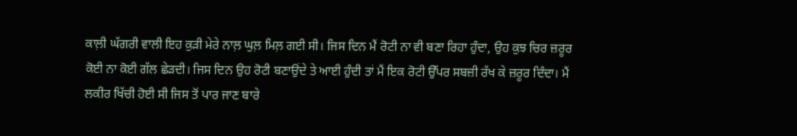ਕਾਲ਼ੀ ਘੱਗਰੀ ਵਾਲੀ ਇਹ ਕੁੜੀ ਮੇਰੇ ਨਾਲ਼ ਘੁਲ਼ ਮਿਲ਼ ਗਈ ਸੀ। ਜਿਸ ਦਿਨ ਮੈਂ ਰੋਟੀ ਨਾ ਵੀ ਬਣਾ ਰਿਹਾ ਹੁੰਦਾ, ਉਹ ਕੁਝ ਚਿਰ ਜ਼ਰੂਰ ਕੋਈ ਨਾ ਕੋਈ ਗੱਲ ਛੇੜਦੀ। ਜਿਸ ਦਿਨ ਉਹ ਰੋਟੀ ਬਣਾਉਂਦੇ ਤੇ ਆਈ ਹੁੰਦੀ ਤਾਂ ਮੈਂ ਇਕ ਰੋਟੀ ਉੱਪਰ ਸਬਜ਼ੀ ਰੱਖ ਕੇ ਜ਼ਰੂਰ ਦਿੰਦਾ। ਮੈਂ ਲਕੀਰ ਖਿੱਚੀ ਹੋਈ ਸੀ ਜਿਸ ਤੋਂ ਪਾਰ ਜਾਣ ਬਾਰੇ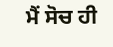ਮੈਂ ਸੋਚ ਹੀ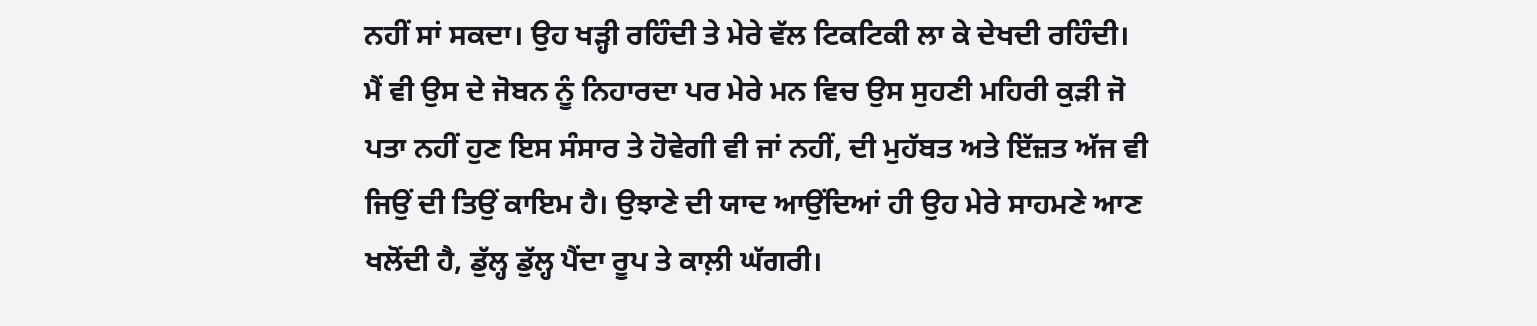ਨਹੀਂ ਸਾਂ ਸਕਦਾ। ਉਹ ਖੜ੍ਹੀ ਰਹਿੰਦੀ ਤੇ ਮੇਰੇ ਵੱਲ ਟਿਕਟਿਕੀ ਲਾ ਕੇ ਦੇਖਦੀ ਰਹਿੰਦੀ। ਮੈਂ ਵੀ ਉਸ ਦੇ ਜੋਬਨ ਨੂੰ ਨਿਹਾਰਦਾ ਪਰ ਮੇਰੇ ਮਨ ਵਿਚ ਉਸ ਸੁਹਣੀ ਮਹਿਰੀ ਕੁੜੀ ਜੋ ਪਤਾ ਨਹੀਂ ਹੁਣ ਇਸ ਸੰਸਾਰ ਤੇ ਹੋਵੇਗੀ ਵੀ ਜਾਂ ਨਹੀਂ, ਦੀ ਮੁਹੱਬਤ ਅਤੇ ਇੱਜ਼ਤ ਅੱਜ ਵੀ ਜਿਉਂ ਦੀ ਤਿਉਂ ਕਾਇਮ ਹੈ। ਉਝਾਣੇ ਦੀ ਯਾਦ ਆਉਂਦਿਆਂ ਹੀ ਉਹ ਮੇਰੇ ਸਾਹਮਣੇ ਆਣ ਖਲੋਂਦੀ ਹੈ, ਡੁੱਲ੍ਹ ਡੁੱਲ੍ਹ ਪੈਂਦਾ ਰੂਪ ਤੇ ਕਾਲ਼ੀ ਘੱਗਰੀ।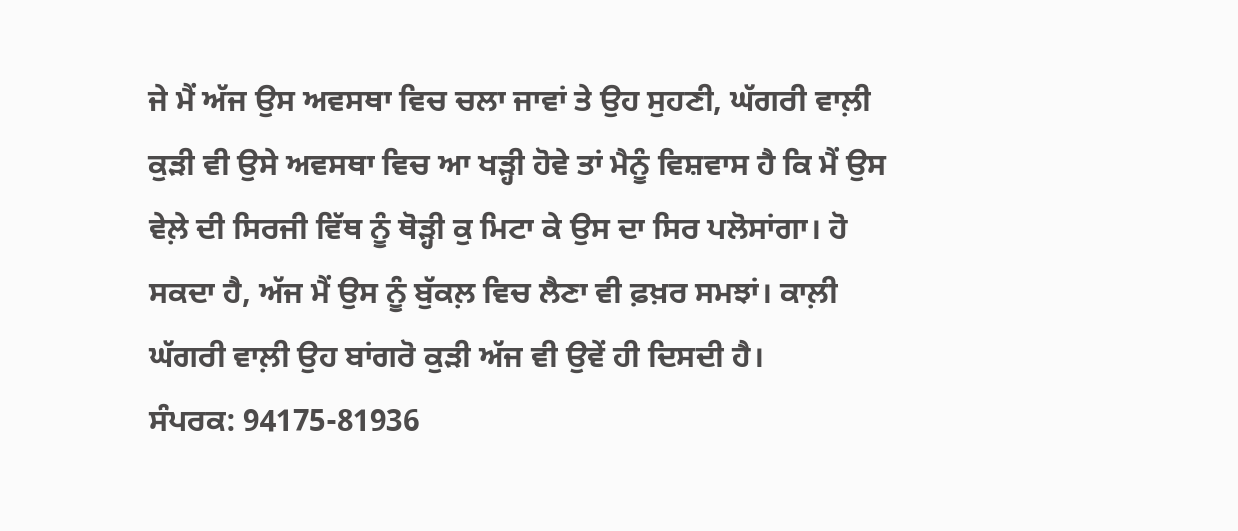ਜੇ ਮੈਂ ਅੱਜ ਉਸ ਅਵਸਥਾ ਵਿਚ ਚਲਾ ਜਾਵਾਂ ਤੇ ਉਹ ਸੁਹਣੀ, ਘੱਗਰੀ ਵਾਲ਼ੀ ਕੁੜੀ ਵੀ ਉਸੇ ਅਵਸਥਾ ਵਿਚ ਆ ਖੜ੍ਹੀ ਹੋਵੇ ਤਾਂ ਮੈਨੂੰ ਵਿਸ਼ਵਾਸ ਹੈ ਕਿ ਮੈਂ ਉਸ ਵੇਲ਼ੇ ਦੀ ਸਿਰਜੀ ਵਿੱਥ ਨੂੰ ਥੋੜ੍ਹੀ ਕੁ ਮਿਟਾ ਕੇ ਉਸ ਦਾ ਸਿਰ ਪਲੋਸਾਂਗਾ। ਹੋ ਸਕਦਾ ਹੈ, ਅੱਜ ਮੈਂ ਉਸ ਨੂੰ ਬੁੱਕਲ਼ ਵਿਚ ਲੈਣਾ ਵੀ ਫ਼ਖ਼ਰ ਸਮਝਾਂ। ਕਾਲ਼ੀ ਘੱਗਰੀ ਵਾਲ਼ੀ ਉਹ ਬਾਂਗਰੋ ਕੁੜੀ ਅੱਜ ਵੀ ਉਵੇਂ ਹੀ ਦਿਸਦੀ ਹੈ।
ਸੰਪਰਕ: 94175-81936